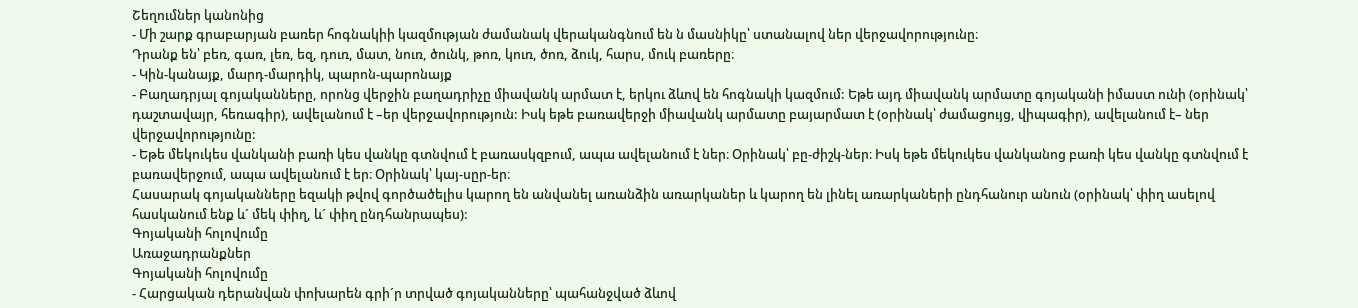Շեղումներ կանոնից
- Մի շարք գրաբարյան բառեր հոգնակիի կազմության ժամանակ վերականգնում են ն մասնիկը՝ ստանալով ներ վերջավորությունը։
Դրանք են՝ բեռ, գառ, լեռ, եզ, դուռ, մատ, նուռ, ծունկ, թոռ, կուռ, ծոռ, ձուկ, հարս, մուկ բառերը։
- Կին-կանայք, մարդ-մարդիկ, պարոն-պարոնայք
- Բաղադրյալ գոյականները, որոնց վերջին բաղադրիչը միավանկ արմատ է, երկու ձևով են հոգնակի կազմում: Եթե այդ միավանկ արմատը գոյականի իմաստ ունի (օրինակ՝ դաշտավայր, հեռագիր), ավելանում է –եր վերջավորություն: Իսկ եթե բառավերջի միավանկ արմատը բայարմատ է (օրինակ՝ ժամացույց, վիպագիր), ավելանում է– ներ վերջավորությունը:
- Եթե մեկուկես վանկանի բառի կես վանկը գտնվում է բառասկզբում, ապա ավելանում է ներ։ Օրինակ՝ բը-ժիշկ-ներ։ Իսկ եթե մեկուկես վանկանոց բառի կես վանկը գտնվում է բառավերջում, ապա ավելանում է եր։ Օրինակ՝ կայ-սըր-եր։
Հասարակ գոյականները եզակի թվով գործածելիս կարող են անվանել առանձին առարկաներ և կարող են լինել առարկաների ընդհանուր անուն (օրինակ՝ փիղ ասելով հասկանում ենք և´ մեկ փիղ, և´ փիղ ընդհանրապես):
Գոյականի հոլովումը
Առաջադրանքներ
Գոյականի հոլովումը
- Հարցական դերանվան փոխարեն գրի´ր տրված գոյականները՝ պահանջված ձևով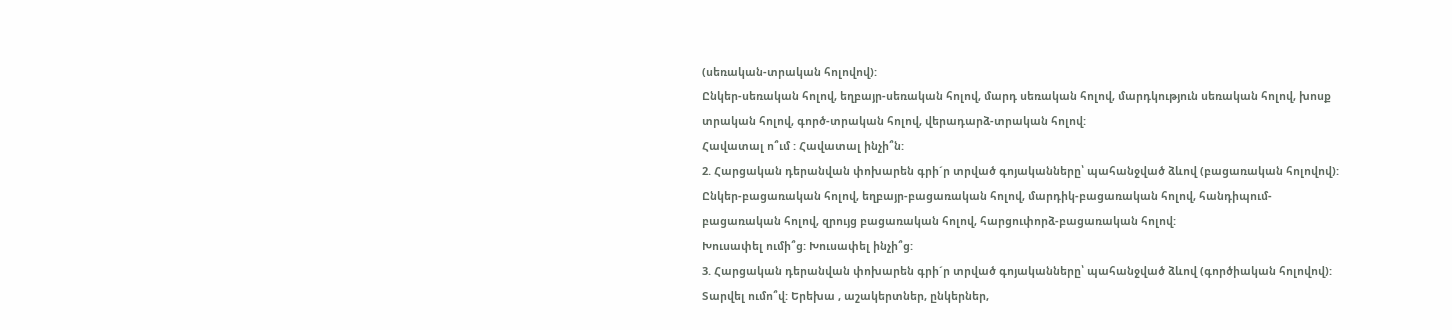(սեռական-տրական հոլովով):
Ընկեր-սեռական հոլով, եղբայր-սեռական հոլով, մարդ սեռական հոլով, մարդկություն սեռական հոլով, խոսք տրական հոլով, գործ-տրական հոլով, վերադարձ-տրական հոլով:
Հավատալ ո՞ւմ : Հավատալ ինչի՞ն:
2. Հարցական դերանվան փոխարեն գրի´ր տրված գոյականները՝ պահանջված ձևով (բացառական հոլովով):
Ընկեր-բացառական հոլով, եղբայր-բացառական հոլով, մարդիկ-բացառական հոլով, հանդիպում-բացառական հոլով, զրույց բացառական հոլով, հարցուփորձ-բացառական հոլով:
Խուսափել ումի՞ց: Խուսափել ինչի՞ց:
3. Հարցական դերանվան փոխարեն գրի´ր տրված գոյականները՝ պահանջված ձևով (գործիական հոլովով):
Տարվել ումո՞վ: Երեխա , աշակերտներ, ընկերներ,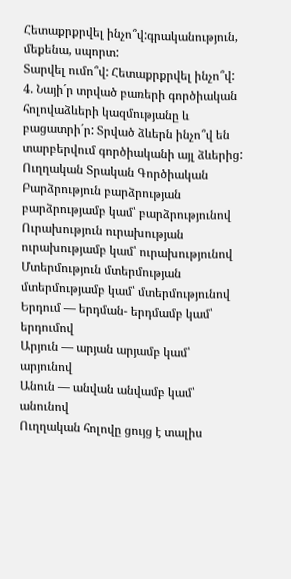Հետաքրքրվել ինչո՞վ:գրականություն, մեքենա, սպորտ:
Տարվել ումո՞վ: Հետաքրքրվել ինչո՞վ:
4. Նայի´ր տրված բառերի գործիական հոլովաձևերի կազմությանը և բացատրի´ր: Տրված ձևերն ինչո՞վ են տարբերվում գործիականի այլ ձևերից:
Ուղղական Տրական Գործիական
Բարձրություն բարձրության բարձրությամբ կամ՝ բարձրությունով
Ուրախություն ուրախության ուրախությամբ կամ՝ ուրախությունով
Մտերմություն մտերմության մտերմությամբ կամ՝ մտերմությունով
Երդում — երդման- երդմամբ կամ՝ երդումով
Արյուն — արյան արյամբ կամ՝ արյունով
Անուն — անվան անվամբ կամ՝ անունով
Ուղղական հոլովը ցույց է տալիս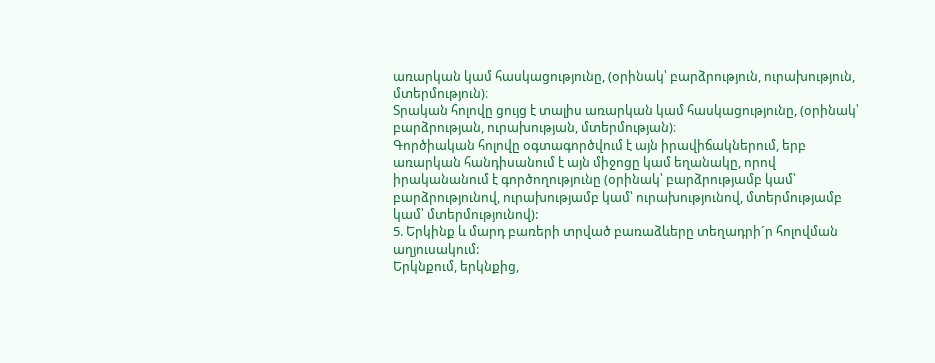առարկան կամ հասկացությունը, (օրինակ՝ բարձրություն, ուրախություն, մտերմություն)։
Տրական հոլովը ցույց է տալիս առարկան կամ հասկացությունը, (օրինակ՝ բարձրության, ուրախության, մտերմության)։
Գործիական հոլովը օգտագործվում է այն իրավիճակներում, երբ առարկան հանդիսանում է այն միջոցը կամ եղանակը, որով իրականանում է գործողությունը (օրինակ՝ բարձրությամբ կամ՝ բարձրությունով, ուրախությամբ կամ՝ ուրախությունով, մտերմությամբ կամ՝ մտերմությունով):
5. Երկինք և մարդ բառերի տրված բառաձևերը տեղադրի´ր հոլովման աղյուսակում:
Երկնքում, երկնքից,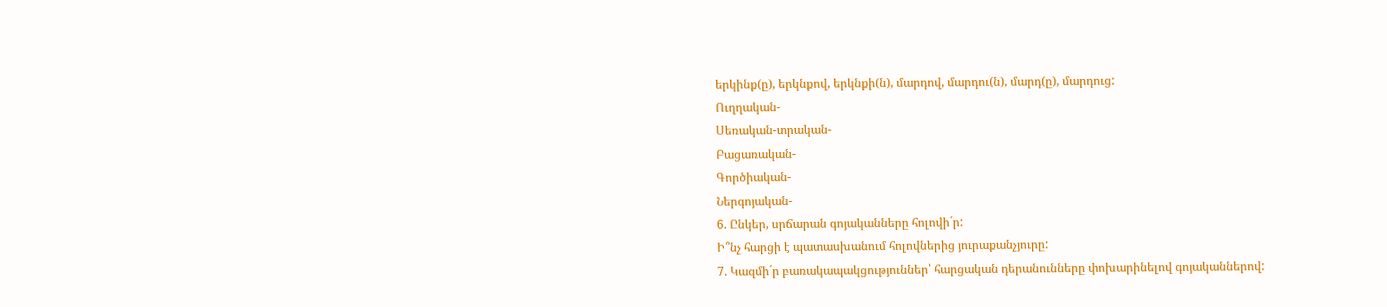երկինք(ը), երկնքով, երկնքի(ն), մարդով, մարդու(ն), մարդ(ը), մարդուց:
Ուղղական-
Սեռական-տրական-
Բացառական-
Գործիական-
Ներգոյական-
6. Ընկեր, սրճարան գոյականները հոլովի´ր:
Ի՞նչ հարցի է պատասխանում հոլովներից յուրաքանչյուրը:
7. Կազմի´ր բառակապակցություններ՝ հարցական դերանունները փոխարինելով գոյականներով: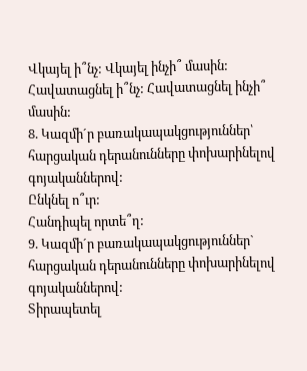Վկայել ի՞նչ: Վկայել ինչի՞ մասին:
Հավատացնել ի՞նչ: Հավատացնել ինչի՞ մասին:
8. Կազմի´ր բառակապակցություններ՝ հարցական դերանունները փոխարինելով գոյականներով:
Ընկնել ո՞ւր:
Հանդիպել որտե՞ղ:
9. Կազմի´ր բառակապակցություններ` հարցական դերանունները փոխարինելով գոյականներով:
Տիրապետել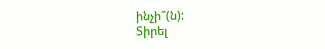ինչի՞(ն):
Տիրել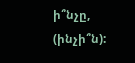ի՞նչը, (ինչի՞ն):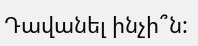Դավանել ինչի՞ն: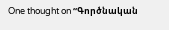One thought on “Գործնական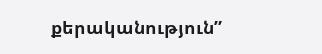քերականություն”